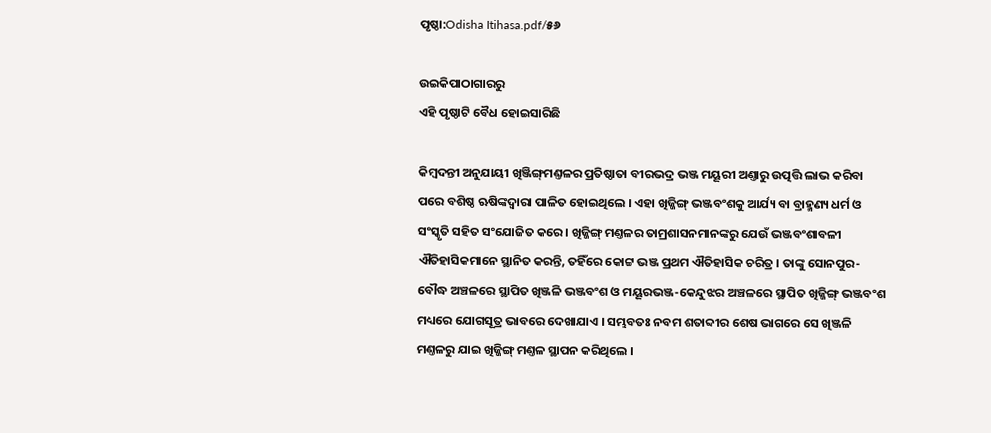ପୃଷ୍ଠା:Odisha Itihasa.pdf/୫୬

ଉଇକିପାଠାଗାର‌ରୁ
ଏହି ପୃଷ୍ଠାଟି ବୈଧ ହୋଇସାରିଛି

କିମ୍ବଦନ୍ତୀ ଅନୁଯାୟୀ ଖିଞ୍ଜିଙ୍ଗ୍‍ମଣ୍ତଳର ପ୍ରତିଷ୍ଠାତା ବୀରଭଦ୍ର ଭଞ୍ଜ ମୟୂରୀ ଅଣ୍ତାରୁ ଉତ୍ପତ୍ତି ଲାଭ କରିବା ପରେ ବଶିଷ୍ଠ ଋଷିଙ୍କଦ୍ୱାରା ପାଳିତ ହୋଇଥିଲେ । ଏହା ଖିଜ୍ଜିଙ୍ଗ୍‍ ଭଞ୍ଜବଂଶକୁ ଆର୍ଯ୍ୟ ବା ବ୍ରାହ୍ମଣ୍ୟ ଧର୍ମ ଓ ସଂସ୍କୃତି ସହିତ ସଂଯୋଜିତ କରେ । ଖିଜ୍ଜିଙ୍ଗ୍‍ ମଣ୍ତଳର ତାମ୍ରଶାସନମାନଙ୍କରୁ ଯେଉଁ ଭଞ୍ଜବଂଶାବଳୀ ଐତିହାସିକମାନେ ସ୍ଥାନିତ କରନ୍ତି, ତହିଁରେ କୋଟ୍ଟ ଭଞ୍ଜ ପ୍ରଥମ ଐତିହାସିକ ଚରିତ୍ର । ତାଙ୍କୁ ସୋନପୁର-ବୌଦ୍ଧ ଅଞ୍ଚଳରେ ସ୍ଥାପିତ ଖିଞ୍ଜଳି ଭଞ୍ଜବଂଶ ଓ ମୟୂରଭଞ୍ଜ-କେନ୍ଦୁଝର ଅଞ୍ଚଳରେ ସ୍ଥାପିତ ଖିଜ୍ଜିଙ୍ଗ୍‍ ଭଞ୍ଜବଂଶ ମଧ୍ୟରେ ଯୋଗସୂତ୍ର ଭାବରେ ଦେଖାଯାଏ । ସମ୍ଭବତଃ ନବମ ଶତାବ୍ଦୀର ଶେଷ ଭାଗରେ ସେ ଖିଞ୍ଜଳି ମଣ୍ତଳରୁ ଯାଇ ଖିଜ୍ଜିଙ୍ଗ୍‍ ମଣ୍ତଳ ସ୍ଥାପନ କରିଥିଲେ ।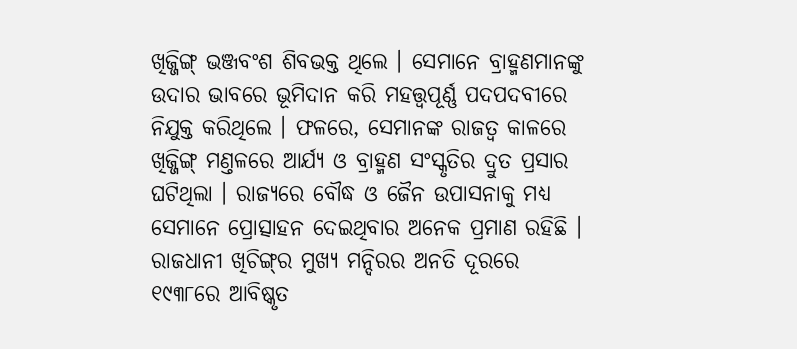ଖିଜ୍ଜିଙ୍ଗ୍‍ ଭଞ୍ଜବଂଶ ଶିବଭକ୍ତ ଥିଲେ । ସେମାନେ ବ୍ରାହ୍ମଣମାନଙ୍କୁ ଉଦାର ଭାବରେ ଭୂମିଦାନ କରି ମହତ୍ତ୍ୱପୂର୍ଣ୍ଣ ପଦପଦବୀରେ ନିଯୁକ୍ତ କରିଥିଲେ । ଫଳରେ, ସେମାନଙ୍କ ରାଜତ୍ୱ କାଳରେ ଖିଜ୍ଜିଙ୍ଗ୍‍ ମଣ୍ତଳରେ ଆର୍ଯ୍ୟ ଓ ବ୍ରାହ୍ମଣ ସଂସ୍କୃତିର ଦ୍ରୁତ ପ୍ରସାର ଘଟିଥିଲା । ରାଜ୍ୟରେ ବୌଦ୍ଧ ଓ ଜୈନ ଉପାସନାକୁ ମଧ୍ୟ ସେମାନେ ପ୍ରୋତ୍ସାହନ ଦେଇଥିବାର ଅନେକ ପ୍ରମାଣ ରହିଛି । ରାଜଧାନୀ ଖିଚିଙ୍ଗ୍‍ର ମୁଖ୍ୟ ମନ୍ଦିରର ଅନତି ଦୂରରେ ୧୯୩୮ରେ ଆବିଷ୍କୃତ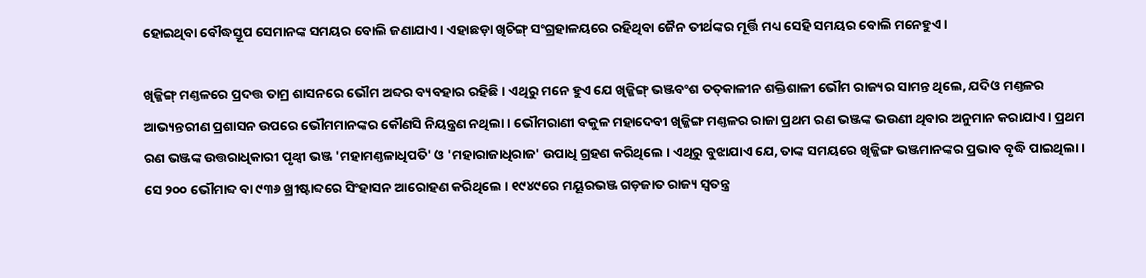ହୋଇଥିବା ବୌଦ୍ଧସ୍ତୂପ ସେମାନଙ୍କ ସମୟର ବୋଲି ଜଣାଯାଏ । ଏହାଛଡ଼ା ଖିଚିଙ୍ଗ୍‍ ସଂଗ୍ରହାଳୟରେ ରହିଥିବା ଜୈନ ତୀର୍ଥଙ୍କର ମୂର୍ତ୍ତି ମଧ୍ୟ ସେହି ସମୟର ବୋଲି ମନେହୁଏ ।

ଖିଜ୍ଜିଙ୍ଗ୍‍ ମଣ୍ତଳରେ ପ୍ରଦତ୍ତ ତାମ୍ର ଶାସନରେ ଭୌମ ଅବ୍ଦର ବ୍ୟବହାର ରହିଛି । ଏଥିରୁ ମନେ ହୁଏ ଯେ ଖିଜ୍ଜିଙ୍ଗ୍‍ ଭଞ୍ଜବଂଶ ତତ୍‍କାଳୀନ ଶକ୍ତିଶାଳୀ ଭୌମ ରାଜ୍ୟର ସାମନ୍ତ ଥିଲେ, ଯଦିଓ ମଣ୍ତଳର ଆଭ୍ୟନ୍ତରୀଣ ପ୍ରଶାସନ ଉପରେ ଭୌମମାନଙ୍କର କୌଣସି ନିୟନ୍ତ୍ରଣ ନଥିଲା । ଭୌମରାଣୀ ବକୁଳ ମହାଦେବୀ ଖିଜ୍ଜିଙ୍ଗ ମଣ୍ତଳର ରାଜା ପ୍ରଥମ ରଣ ଭଞ୍ଜଙ୍କ ଭଉଣୀ ଥିବାର ଅନୁମାନ କରାଯାଏ । ପ୍ରଥମ ରଣ ଭଞ୍ଜଙ୍କ ଉତ୍ତରାଧିକାରୀ ପୃଥ୍ୱୀ ଭଞ୍ଜ 'ମହାମଣ୍ତଳାଧିପତି' ଓ 'ମହାରାଜାଧିରାଜ' ଉପାଧି ଗ୍ରହଣ କରିଥିଲେ । ଏଥିରୁ ବୁଝାଯାଏ ଯେ, ତାଙ୍କ ସମୟରେ ଖିଜ୍ଜିଙ୍ଗ ଭଞ୍ଜମାନଙ୍କର ପ୍ରଭାବ ବୃଦ୍ଧି ପାଇଥିଲା । ସେ ୨୦୦ ଭୌମାବ୍ଦ ବା ୯୩୬ ଖ୍ରୀଷ୍ଟାବ୍ଦରେ ସିଂହାସନ ଆରୋହଣ କରିଥିଲେ । ୧୯୪୯ରେ ମୟୂରଭଞ୍ଜ ଗଡ଼ଜାତ ରାଜ୍ୟ ସ୍ୱତନ୍ତ୍ର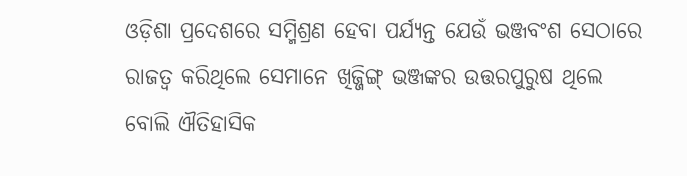ଓଡ଼ିଶା ପ୍ରଦେଶରେ ସମ୍ମିଶ୍ରଣ ହେବା ପର୍ଯ୍ୟନ୍ତ ଯେଉଁ ଭଞ୍ଜବଂଶ ସେଠାରେ ରାଜତ୍ୱ କରିଥିଲେ ସେମାନେ ଖିଜ୍ଜିଙ୍ଗ୍‍ ଭଞ୍ଜଙ୍କର ଉତ୍ତରପୁରୁଷ ଥିଲେ ବୋଲି ଐତିହାସିକ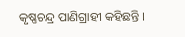କୃଷ୍ଣଚନ୍ଦ୍ର ପାଣିଗ୍ରାହୀ କହିଛନ୍ତି ।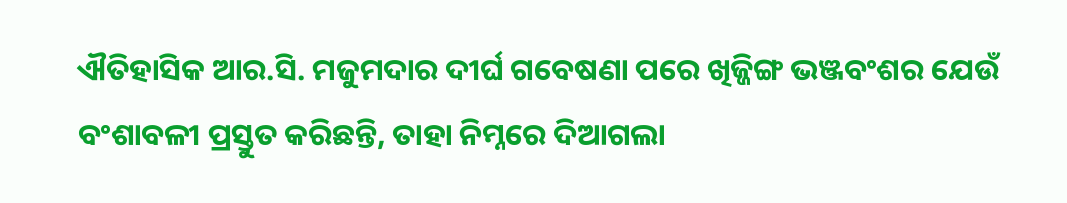ଐତିହାସିକ ଆର.ସି. ମଜୁମଦାର ଦୀର୍ଘ ଗବେଷଣା ପରେ ଖିଜ୍ଜିଙ୍ଗ ଭଞ୍ଜବଂଶର ଯେଉଁ ବଂଶାବଳୀ ପ୍ରସ୍ତୁତ କରିଛନ୍ତି, ତାହା ନିମ୍ନରେ ଦିଆଗଲା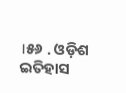।୫୬ . ଓଡ଼ିଶ ଇତିହାସ